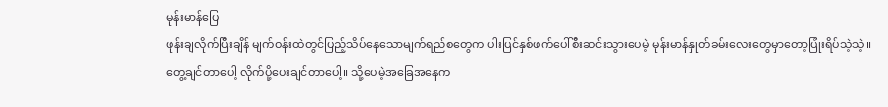မုန်းမာန်ပြေ
ဖုန်းချလိုက်ပြီးချိန် မျက်ဝန်းထဲတွင်ပြည့်သိပ်နေသောမျက်ရည်စတွေက ပါးပြင်နှစ်ဖက်ပေါ်စီးဆင်းသွားပေမဲ့ မုန်းမာန်နှုတ်ခမ်းလေးတွေမှာတော့ပြုံးရိပ်သဲ့သဲ့။
တွေ့ချင်တာပေါ့ လိုက်ပို့ပေးချင်တာပေါ့။ သို့ပေမဲ့အခြေအနေက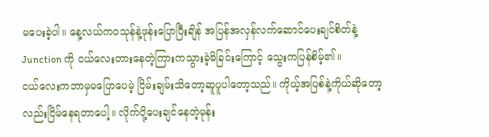မပေးခဲ့ပါ။ နေ့လယ်ကဝသုန်နဲ့ဖုန်းပြောပြီးချိန် အပြန်အလှန်လက်ဆောင်ပေးချင်စိတ်နဲ့ Junction ကို ငယ်လေးတားနေတဲ့ကြားကသွားခဲ့မိခြင်းကြောင့် သွေးကပြန်စိမ့်၏။
ငယ်လေးကဘာမှမပြောပေမဲ့ ငြိမ်းချမ်းသိတော့ဆူပူပါတော့သည်။ ကိုယ့်အပြစ်နဲ့ကိုယ်ဆိုတော့လည်းငြိမ်နေရတာပေါ့။ လိုက်ပို့ပေးချင်နေတဲ့မုန်း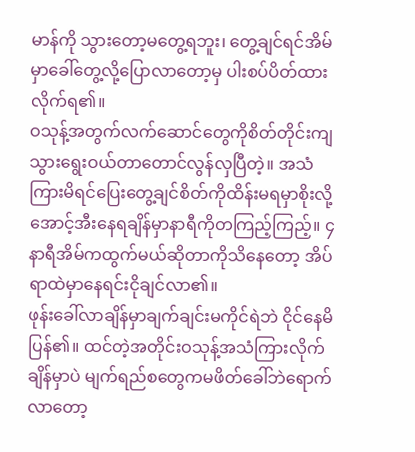မာန်ကို သွားတော့မတွေ့ရဘူး၊ တွေ့ချင်ရင်အိမ်မှာခေါ်တွေ့လို့ပြောလာတော့မှ ပါးစပ်ပိတ်ထားလိုက်ရ၏။
ဝသုန့်အတွက်လက်ဆောင်တွေကိုစိတ်တိုင်းကျသွားရွေးဝယ်တာတောင်လွန်လှပြီတဲ့။ အသံကြားမိရင်ပြေးတွေ့ချင်စိတ်ကိုထိန်းမရမှာစိုးလို့ အောင့်အီးနေရချိန်မှာနာရီကိုတကြည့်ကြည့်။ ၄ နာရီအိမ်ကထွက်မယ်ဆိုတာကိုသိနေတော့ အိပ်ရာထဲမှာနေရင်းငိုချင်လာ၏။
ဖုန်းခေါ်လာချိန်မှာချက်ချင်းမကိုင်ရဲဘဲ ငိုင်နေမိပြန်၏။ ထင်တဲ့အတိုင်းဝသုန့်အသံကြားလိုက်ချိန်မှာပဲ မျက်ရည်စတွေကမဖိတ်ခေါ်ဘဲရောက်လာတော့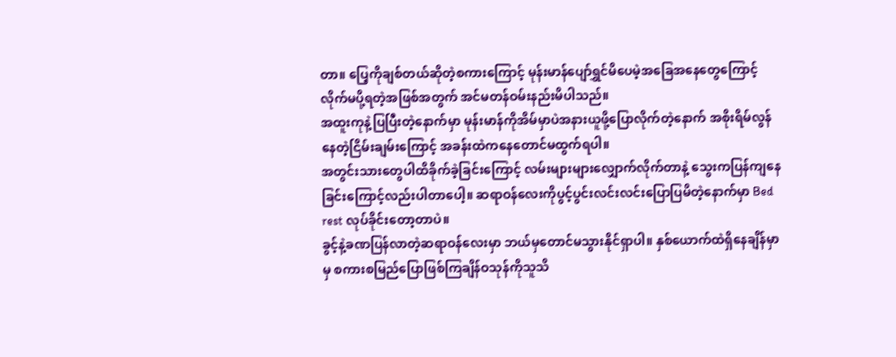တာ။ ပြေ့ကိုချစ်တယ်ဆိုတဲ့စကားကြောင့် မုန်းမာန်ပျော်ရွှင်မိပေမဲ့အခြေအနေတွေကြောင့်လိုက်မပို့ရတဲ့အဖြစ်အတွက် အင်မတန်ဝမ်းနည်းမိပါသည်။
အထူးကုနဲ့ပြပြီးတဲ့နောက်မှာ မုန်းမာန်ကိုအိမ်မှာပဲအနားယူဖို့ပြောလိုက်တဲ့နောက် အစိုးရိမ်လွန်နေတဲ့ငြိမ်းချမ်းကြောင့် အခန်းထဲကနေတောင်မထွက်ရပါ။
အတွင်းသားတွေပါထိခိုက်ခဲ့ခြင်းကြောင့် လမ်းများများလျှောက်လိုက်တာနဲ့ သွေးကပြန်ကျနေခြင်းကြောင့်လည်းပါတာပေါ့။ ဆရာဝန်လေးကိုပွင့်ပွင်းလင်းလင်းပြောပြမိတဲ့နောက်မှာ Bed rest လုပ်ခိုင်းတော့တာပဲ။
ခွင့်နဲ့ခဏပြန်လာတဲ့ဆရာဝန်လေးမှာ ဘယ်မှတောင်မသွားနိုင်ရှာပါ။ နှစ်ယောက်ထဲရှိနေချိန်မှာမှ စကားစမြည်ပြောဖြစ်ကြချိန်ဝသုန်ကိုသူသိ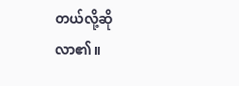တယ်လို့ဆိုလာ၏။